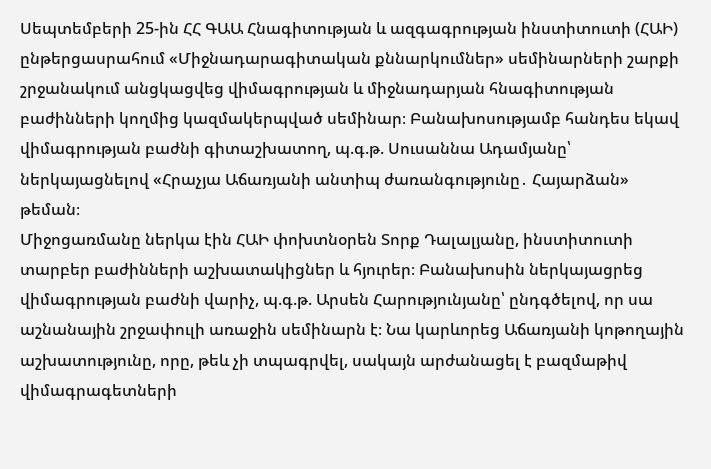Սեպտեմբերի 25-ին ՀՀ ԳԱԱ Հնագիտության և ազգագրության ինստիտուտի (ՀԱԻ) ընթերցասրահում «Միջնադարագիտական քննարկումներ» սեմինարների շարքի շրջանակում անցկացվեց վիմագրության և միջնադարյան հնագիտության բաժինների կողմից կազմակերպված սեմինար։ Բանախոսությամբ հանդես եկավ վիմագրության բաժնի գիտաշխատող, պ.գ.թ. Սուսաննա Ադամյանը՝ ներկայացնելով «Հրաչյա Աճառյանի անտիպ ժառանգությունը․ Հայարձան» թեման։
Միջոցառմանը ներկա էին ՀԱԻ փոխտնօրեն Տորք Դալալյանը, ինստիտուտի տարբեր բաժինների աշխատակիցներ և հյուրեր։ Բանախոսին ներկայացրեց վիմագրության բաժնի վարիչ, պ.գ.թ. Արսեն Հարությունյանը՝ ընդգծելով, որ սա աշնանային շրջափուլի առաջին սեմինարն է։ Նա կարևորեց Աճառյանի կոթողային աշխատությունը, որը, թեև չի տպագրվել, սակայն արժանացել է բազմաթիվ վիմագրագետների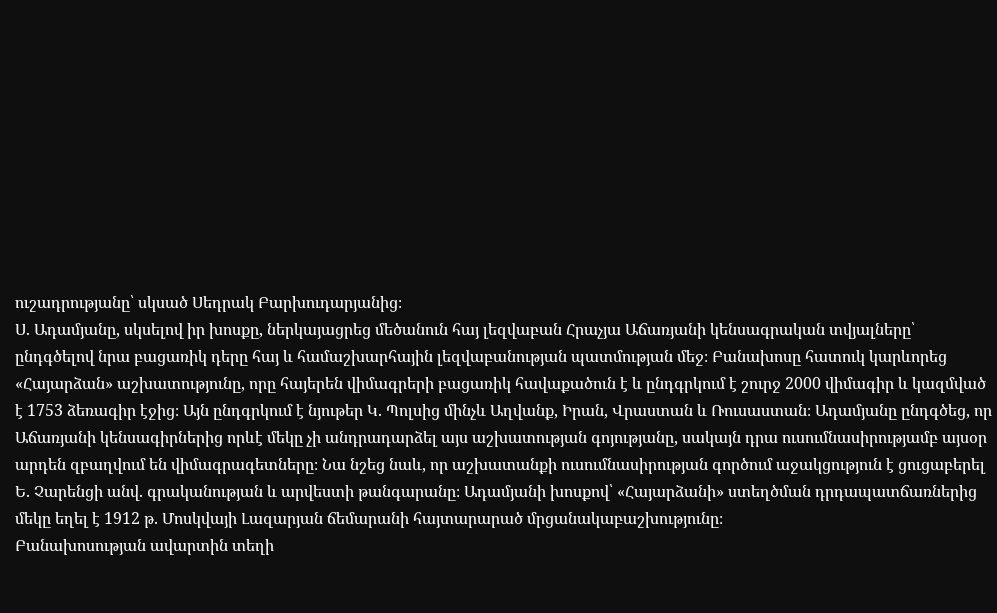ուշադրությանը՝ սկսած Սեդրակ Բարխուդարյանից։
Ս. Ադամյանը, սկսելով իր խոսքը, ներկայացրեց մեծանուն հայ լեզվաբան Հրաչյա Աճառյանի կենսագրական տվյալները՝ ընդգծելով նրա բացառիկ դերը հայ և համաշխարհային լեզվաբանության պատմության մեջ։ Բանախոսը հատուկ կարևորեց «Հայարձան» աշխատությունը, որը հայերեն վիմագրերի բացառիկ հավաքածուն է և ընդգրկում է շուրջ 2000 վիմագիր և կազմված է 1753 ձեռագիր էջից։ Այն ընդգրկում է նյութեր Կ. Պոլսից մինչև Աղվանք, Իրան, Վրաստան և Ռուսաստան։ Ադամյանը ընդգծեց, որ Աճառյանի կենսագիրներից որևէ մեկը չի անդրադարձել այս աշխատության գոյությանը, սակայն դրա ուսումնասիրությամբ այսօր արդեն զբաղվում են վիմագրագետները։ Նա նշեց նաև, որ աշխատանքի ուսումնասիրության գործում աջակցություն է ցուցաբերել Ե. Չարենցի անվ. գրականության և արվեստի թանգարանը։ Ադամյանի խոսքով՝ «Հայարձանի» ստեղծման դրդապատճառներից մեկը եղել է 1912 թ. Մոսկվայի Լազարյան ճեմարանի հայտարարած մրցանակաբաշխությունը։
Բանախոսության ավարտին տեղի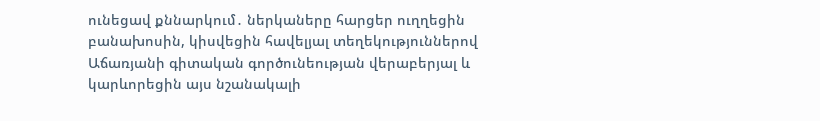ունեցավ քննարկում․ ներկաները հարցեր ուղղեցին բանախոսին, կիսվեցին հավելյալ տեղեկություններով Աճառյանի գիտական գործունեության վերաբերյալ և կարևորեցին այս նշանակալի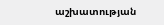աշխատության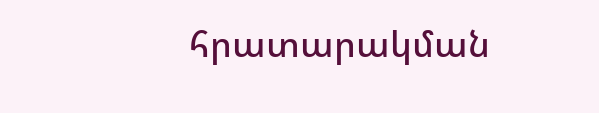հրատարակման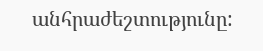անհրաժեշտությունը: